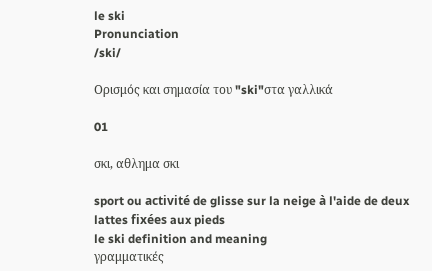le ski
Pronunciation
/ski/

Ορισμός και σημασία του "ski"στα γαλλικά

01

σκι, αθλημα σκι

sport ou activité de glisse sur la neige à l'aide de deux lattes fixées aux pieds
le ski definition and meaning
γραμματικές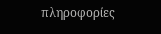πληροφορίες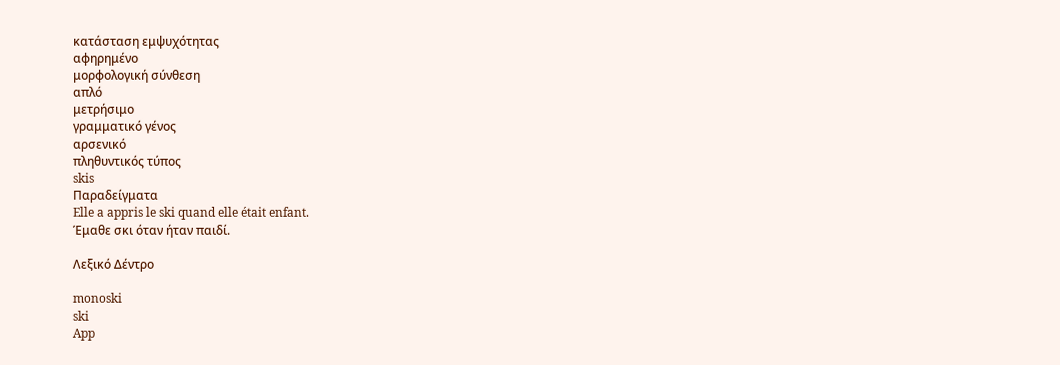κατάσταση εμψυχότητας
αφηρημένο
μορφολογική σύνθεση
απλό
μετρήσιμο
γραμματικό γένος
αρσενικό
πληθυντικός τύπος
skis
Παραδείγματα
Elle a appris le ski quand elle était enfant.
Έμαθε σκι όταν ήταν παιδί.

Λεξικό Δέντρο

monoski
ski
App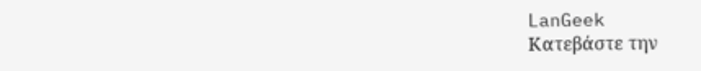LanGeek
Κατεβάστε την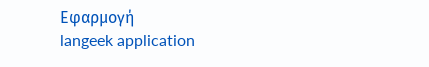Εφαρμογή
langeek application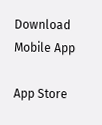Download Mobile App

App Store